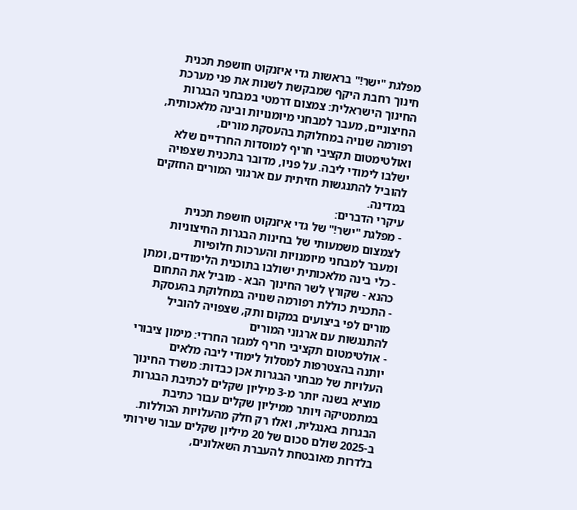מפלגת "ישר!" בראשות גדי איזנקוט חושפת תכנית חינוך רחבת היקף שמבקשת לשנות את פני מערכת החינוך הישראלית: צמצום דרמטי במבחני הבגרות החיצוניים, מעבר למבחני מיומנויות ובינה מלאכותית, רפורמה שנויה במחלוקת בהעסקת מורים, ואולטימטום תקציבי חריף למוסדות החרדיים שלא ישלבו לימודי ליבה. על פניו, מדובר בתכנית שצפויה להוביל להתנגשות חזיתית עם ארגוני המורים החזקים במדינה.
עיקרי הדברים:
- מפלגת "ישר!" של גדי איזנקוט חושפת תכנית לצמצום משמעותי של בחינות הבגרות החיצוניות ומעבר למבחני מיומנויות והערכות חלופיות
- כלי בינה מלאכותית ישולבו בתוכנית הלימודים, ומתן כהנא - שקורץ לשר החינוך הבא - מוביל את התחום
- התכנית כוללת רפורמה שנויה במחלוקת בהעסקת מורים לפי ביצועים במקום ותק, שצפויה להוביל להתנגשות עם ארגוני המורים
- אולטימטום תקציבי חריף למגזר החרדי: מימון ציבורי יותנה בהצטרפות למסלול לימודי ליבה מלאים
העלויות של מבחני הבגרות אכן כבדות: משרד החינוך מוציא בשנה יותר מ-3 מיליון שקלים לכתיבת הבגרות במתמטיקה ויותר ממיליון שקלים עבור כתיבת הבגרות באנגלית, ואלו רק חלק מהעלויות הכוללות.
ב-2025 שולם סכום של 20 מיליון שקלים עבור שירותי בלדרות מאובטחת להעברת השאלונים,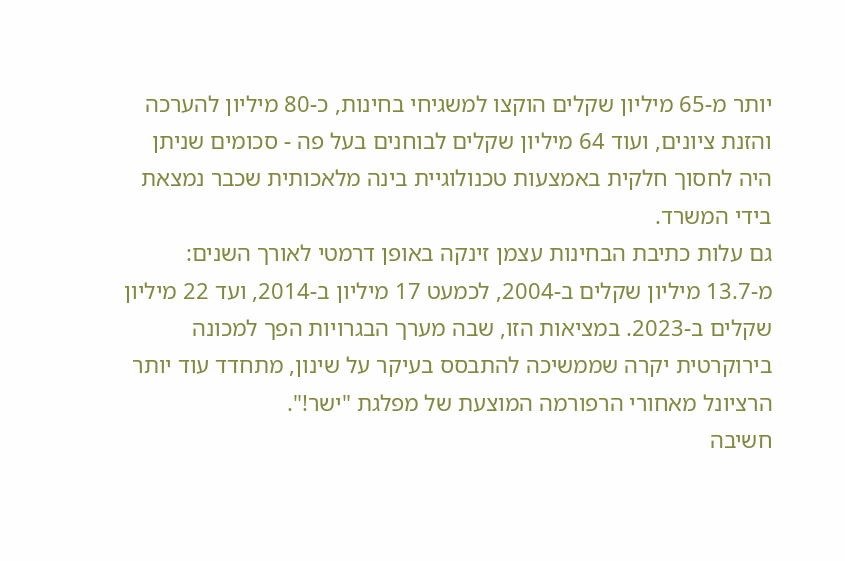יותר מ-65 מיליון שקלים הוקצו למשגיחי בחינות, כ-80 מיליון להערכה והזנת ציונים, ועוד 64 מיליון שקלים לבוחנים בעל פה - סכומים שניתן היה לחסוך חלקית באמצעות טכנולוגיית בינה מלאכותית שכבר נמצאת בידי המשרד.
גם עלות כתיבת הבחינות עצמן זינקה באופן דרמטי לאורך השנים: מ-13.7 מיליון שקלים ב-2004, לכמעט 17 מיליון ב-2014, ועד 22 מיליון שקלים ב-2023. במציאות הזו, שבה מערך הבגרויות הפך למכונה בירוקרטית יקרה שממשיכה להתבסס בעיקר על שינון, מתחדד עוד יותר הרציונל מאחורי הרפורמה המוצעת של מפלגת "ישר!".
חשיבה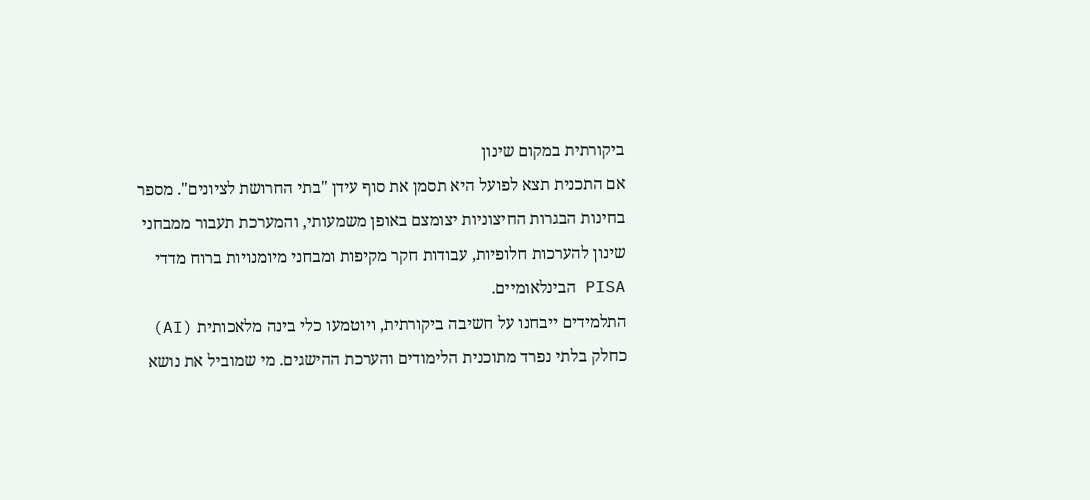ביקורתית במקום שינון
אם התכנית תצא לפועל היא תסמן את סוף עידן "בתי החרושת לציונים". מספר בחינות הבגרות החיצוניות יצומצם באופן משמעותי, והמערכת תעבור ממבחני שינון להערכות חלופיות, עבודות חקר מקיפות ומבחני מיומנויות ברוח מדדי PISA הבינלאומיים.
התלמידים ייבחנו על חשיבה ביקורתית, ויוטמעו כלי בינה מלאכותית (AI) כחלק בלתי נפרד מתוכנית הלימודים והערכת ההישגים. מי שמוביל את נושא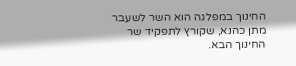החינוך במפלגה הוא השר לשעבר מתן כהנא, שקורץ לתפקיד שר החינוך הבא.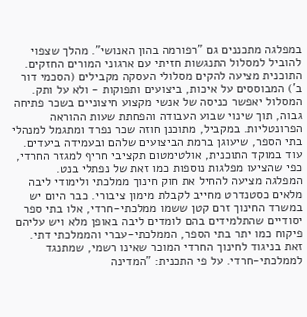במפלגה מתכננים גם "רפורמה בהון האנושי". מהלך שצפוי להוביל למסלול התנגשות חזיתי עם ארגוני המורים החזקים.
התוכנית מציעה להקים מסלולי העסקה מקבילים (הסכמי דור ב') המבוססים על איכות, ביצועים ותפוקות - ולא על ותק. המסלול יאפשר כניסה של אנשי מקצוע חיצוניים בשכר פתיחה גבוה, תוך שינוי שבוע העבודה והפחתת שעות ההוראה הפרונטליות. במקביל, מתוכנן חוזה שכר נפרד ומתגמל למנהלי בתי הספר, שיעוגן ברמת הביצועים שלהם ובעמידה ביעדים.
עוד במוקד התוכנית, אולטימטום תקציבי חריף למגזר החרדי, כפי שהציעו מפלגות נוספות כמו זאת של נפתלי בנט.
המפלגה מציעה להחיל את חוק חינוך ממלכתי ולימודי ליבה מלאים כסטנדרט מחייב לקבלת מימון ציבורי. כבר היום יש במשרד החינוך זרם קטן ששמו ממלכתי-חרדי, אלו בתי ספר יסודיים שהתלמידים בהם לומדים ליבה באופן מלא ויש עליהם פיקוח כמו יתר בתי הספר, הממלכתי-עברי והממלכתי דתי.
זאת בניגוד לחינוך החרדי המוכר שאינו רשמי, שמתנגד לממלכתי-חרדי. על פי התכנית: "המדינה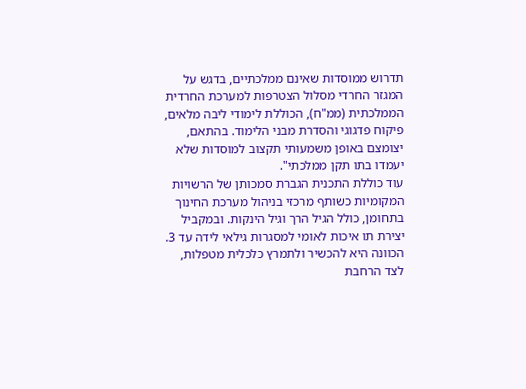תדרוש ממוסדות שאינם ממלכתיים, בדגש על המגזר החרדי מסלול הצטרפות למערכת החרדית הממלכתית (ממ"ח), הכוללת לימודי ליבה מלאים, פיקוח פדגוגי והסדרת מבני הלימוד. בהתאם, יצומצם באופן משמעותי תקצוב למוסדות שלא יעמדו בתו תקן ממלכתי".
עוד כוללת התכנית הגברת סמכותן של הרשויות המקומיות כשותף מרכזי בניהול מערכת החינוך בתחומן, כולל הגיל הרך וגיל הינקות. ובמקביל יצירת תו איכות לאומי למסגרות גילאי לידה עד 3. הכוונה היא להכשיר ולתמרץ כלכלית מטפלות, לצד הרחבת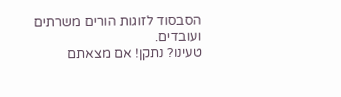הסבסוד לזוגות הורים משרתים ועובדים.
טעינו? נתקן! אם מצאתם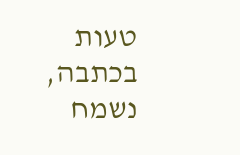טעות בכתבה, נשמח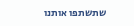שתשתפו אותנו